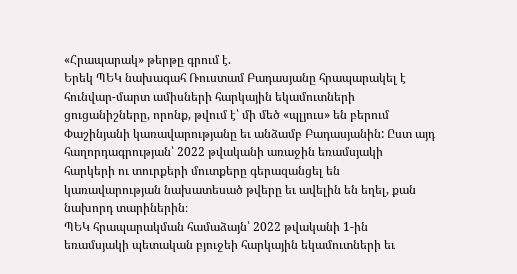«Հրապարակ» թերթը գրում է.
Երեկ ՊԵԿ նախագահ Ռուստամ Բադասյանը հրապարակել է հունվար-մարտ ամիսների հարկային եկամուտների ցուցանիշները, որոնք, թվում է՝ մի մեծ «պլյուս» են բերում Փաշինյանի կառավարությանը եւ անձամբ Բադասյանին: Ըստ այդ հաղորդագրության՝ 2022 թվականի առաջին եռամսյակի հարկերի ու տուրքերի մուտքերը գերազանցել են կառավարության նախատեսած թվերը եւ ավելին են եղել, քան նախորդ տարիներին։
ՊԵԿ հրապարակման համաձայն՝ 2022 թվականի 1-ին եռամսյակի պետական բյուջեի հարկային եկամուտների եւ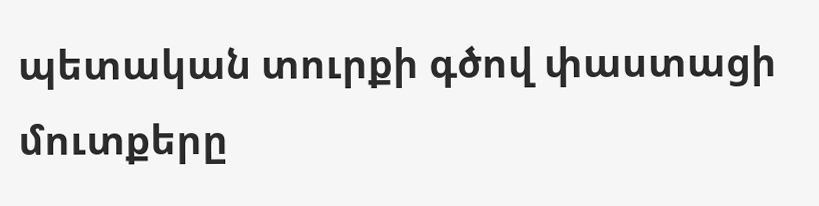պետական տուրքի գծով փաստացի մուտքերը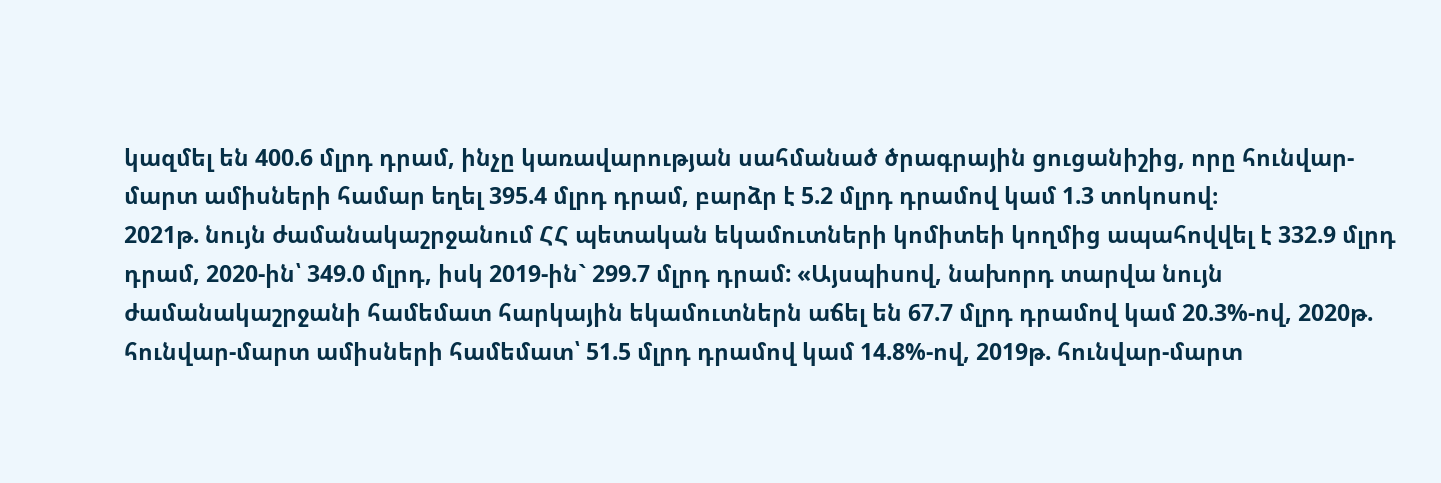կազմել են 400.6 մլրդ դրամ, ինչը կառավարության սահմանած ծրագրային ցուցանիշից, որը հունվար-մարտ ամիսների համար եղել 395.4 մլրդ դրամ, բարձր է 5.2 մլրդ դրամով կամ 1.3 տոկոսով։
2021թ. նույն ժամանակաշրջանում ՀՀ պետական եկամուտների կոմիտեի կողմից ապահովվել է 332.9 մլրդ դրամ, 2020-ին՝ 349.0 մլրդ, իսկ 2019-ին` 299.7 մլրդ դրամ: «Այսպիսով, նախորդ տարվա նույն ժամանակաշրջանի համեմատ հարկային եկամուտներն աճել են 67.7 մլրդ դրամով կամ 20.3%-ով, 2020թ. հունվար-մարտ ամիսների համեմատ՝ 51.5 մլրդ դրամով կամ 14.8%-ով, 2019թ. հունվար-մարտ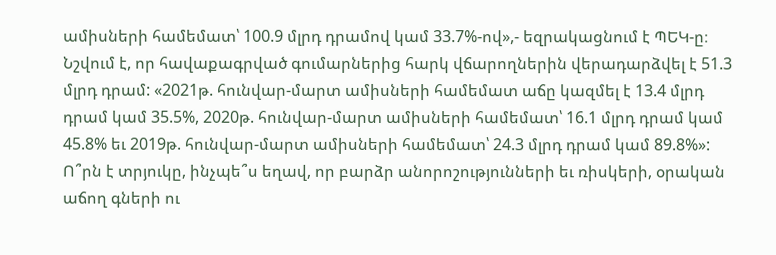ամիսների համեմատ՝ 100.9 մլրդ դրամով կամ 33.7%-ով»,- եզրակացնում է ՊԵԿ-ը։
Նշվում է, որ հավաքագրված գումարներից հարկ վճարողներին վերադարձվել է 51.3 մլրդ դրամ: «2021թ. հունվար-մարտ ամիսների համեմատ աճը կազմել է 13.4 մլրդ դրամ կամ 35.5%, 2020թ. հունվար-մարտ ամիսների համեմատ՝ 16.1 մլրդ դրամ կամ 45.8% եւ 2019թ. հունվար-մարտ ամիսների համեմատ՝ 24.3 մլրդ դրամ կամ 89.8%»:
Ո՞րն է տրյուկը, ինչպե՞ս եղավ, որ բարձր անորոշությունների եւ ռիսկերի, օրական աճող գների ու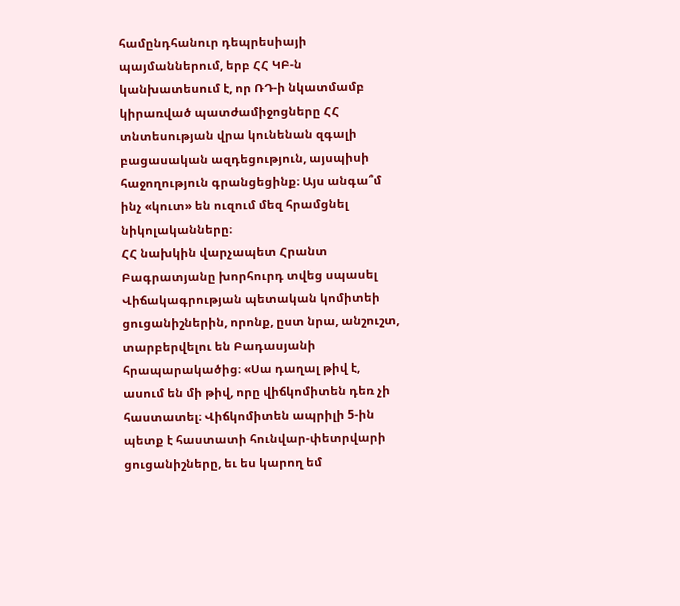համընդհանուր դեպրեսիայի պայմաններում, երբ ՀՀ ԿԲ-ն կանխատեսում է, որ ՌԴ-ի նկատմամբ կիրառված պատժամիջոցները ՀՀ տնտեսության վրա կունենան զգալի բացասական ազդեցություն, այսպիսի հաջողություն գրանցեցինք։ Այս անգա՞մ ինչ «կուտ» են ուզում մեզ հրամցնել նիկոլականները։
ՀՀ նախկին վարչապետ Հրանտ Բագրատյանը խորհուրդ տվեց սպասել Վիճակագրության պետական կոմիտեի ցուցանիշներին, որոնք, ըստ նրա, անշուշտ, տարբերվելու են Բադասյանի հրապարակածից։ «Սա դաղալ թիվ է, ասում են մի թիվ, որը վիճկոմիտեն դեռ չի հաստատել։ Վիճկոմիտեն ապրիլի 5-ին պետք է հաստատի հունվար-փետրվարի ցուցանիշները, եւ ես կարող եմ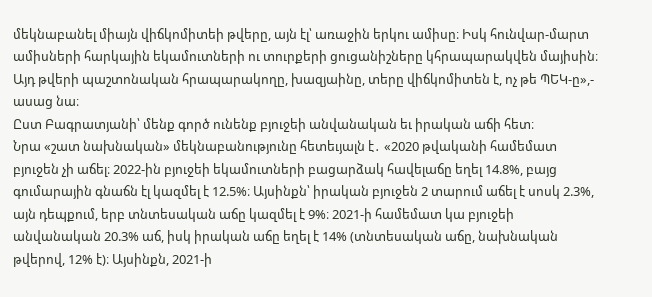մեկնաբանել միայն վիճկոմիտեի թվերը, այն էլ՝ առաջին երկու ամիսը։ Իսկ հունվար-մարտ ամիսների հարկային եկամուտների ու տուրքերի ցուցանիշները կհրապարակվեն մայիսին։ Այդ թվերի պաշտոնական հրապարակողը, խազյաինը, տերը վիճկոմիտեն է, ոչ թե ՊԵԿ-ը»,- ասաց նա։
Ըստ Բագրատյանի՝ մենք գործ ունենք բյուջեի անվանական եւ իրական աճի հետ։
Նրա «շատ նախնական» մեկնաբանությունը հետեւյալն է․ «2020 թվականի համեմատ բյուջեն չի աճել։ 2022-ին բյուջեի եկամուտների բացարձակ հավելաճը եղել 14.8%, բայց գումարային գնաճն էլ կազմել է 12.5%։ Այսինքն՝ իրական բյուջեն 2 տարում աճել է սոսկ 2.3%, այն դեպքում, երբ տնտեսական աճը կազմել է 9%։ 2021-ի համեմատ կա բյուջեի անվանական 20.3% աճ, իսկ իրական աճը եղել է 14% (տնտեսական աճը, նախնական թվերով, 12% է)։ Այսինքն, 2021-ի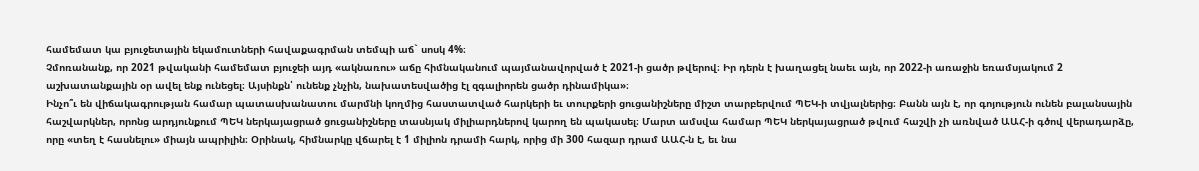համեմատ կա բյուջետային եկամուտների հավաքագրման տեմպի աճ` սոսկ 4%։
Չմոռանանք, որ 2021 թվականի համեմատ բյուջեի այդ «ակնառու» աճը հիմնականում պայմանավորված է 2021-ի ցածր թվերով։ Իր դերն է խաղացել նաեւ այն, որ 2022-ի առաջին եռամսյակում 2 աշխատանքային օր ավել ենք ունեցել։ Այսինքն՝ ունենք չնչին, նախատեսվածից էլ զգալիորեն ցածր դինամիկա»։
Ինչո՞ւ են վիճակագրության համար պատասխանատու մարմնի կողմից հաստատված հարկերի եւ տուրքերի ցուցանիշները միշտ տարբերվում ՊԵԿ-ի տվյալներից։ Բանն այն է, որ գոյություն ունեն բալանսային հաշվարկներ, որոնց արդյունքում ՊԵԿ ներկայացրած ցուցանիշները տասնյակ միլիարդներով կարող են պակասել։ Մարտ ամսվա համար ՊԵԿ ներկայացրած թվում հաշվի չի առնված ԱԱՀ-ի գծով վերադարձը, որը «տեղ է հասնելու» միայն ապրիլին։ Օրինակ, հիմնարկը վճարել է 1 միլիոն դրամի հարկ, որից մի 300 հազար դրամ ԱԱՀ-ն է, եւ նա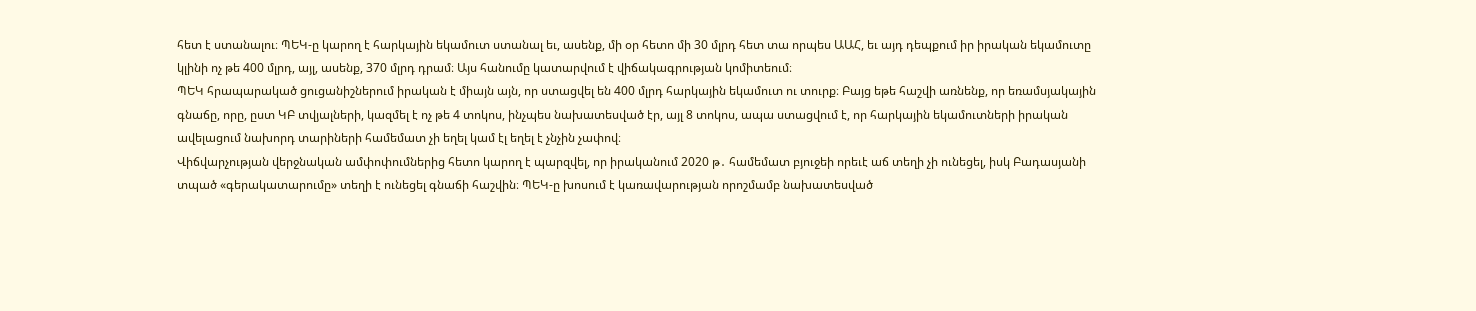հետ է ստանալու։ ՊԵԿ-ը կարող է հարկային եկամուտ ստանալ եւ, ասենք, մի օր հետո մի 30 մլրդ հետ տա որպես ԱԱՀ, եւ այդ դեպքում իր իրական եկամուտը կլինի ոչ թե 400 մլրդ, այլ, ասենք, 370 մլրդ դրամ։ Այս հանումը կատարվում է վիճակագրության կոմիտեում։
ՊԵԿ հրապարակած ցուցանիշներում իրական է միայն այն, որ ստացվել են 400 մլրդ հարկային եկամուտ ու տուրք։ Բայց եթե հաշվի առնենք, որ եռամսյակային գնաճը, որը, ըստ ԿԲ տվյալների, կազմել է ոչ թե 4 տոկոս, ինչպես նախատեսված էր, այլ 8 տոկոս, ապա ստացվում է, որ հարկային եկամուտների իրական ավելացում նախորդ տարիների համեմատ չի եղել կամ էլ եղել է չնչին չափով։
Վիճվարչության վերջնական ամփոփումներից հետո կարող է պարզվել, որ իրականում 2020 թ․ համեմատ բյուջեի որեւէ աճ տեղի չի ունեցել, իսկ Բադասյանի տպած «գերակատարումը» տեղի է ունեցել գնաճի հաշվին։ ՊԵԿ-ը խոսում է կառավարության որոշմամբ նախատեսված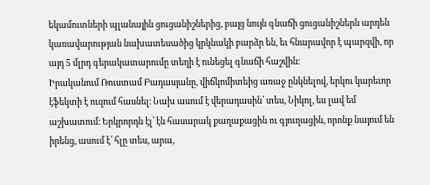եկամուտների պլանային ցուցանիշներից, բայց նույն գնաճի ցուցանիշներն արդեն կառավարության նախատեսածից կրկնակի բարձր են, եւ հնարավոր է պարզվի, որ այդ 5 մլրդ գերակատարումը տեղի է ունեցել գնաճի հաշվին։
Իրականում Ռուստամ Բադասյանը, վիճկոմիտեից առաջ ընկնելով, երկու կարեւոր էֆեկտի է ուզում հասնել։ Նախ ասում է վերադասին՝ տես, Նիկոլ, ես լավ եմ աշխատում։ Երկրորդն էլ՝ էն հասարակ քաղաքացին ու գյուղացին, որոնք նայում են իրենց, ասում է՝ հլը տես, արա,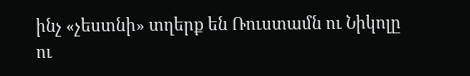ինչ «չեստնի» տղերք են Ռուստամն ու Նիկոլը ու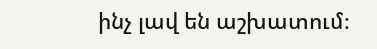ինչ լավ են աշխատում։